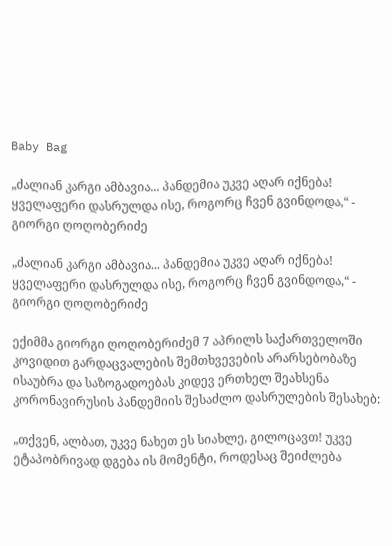Baby Bag

„ძალიან კარგი ამბავია... პანდემია უკვე აღარ იქნება! ყველაფერი დასრულდა ისე, როგორც ჩვენ გვინდოდა,“ - გიორგი ღოღობერიძე

„ძალიან კარგი ამბავია... პანდემია უკვე აღარ იქნება! ყველაფერი დასრულდა ისე, როგორც ჩვენ გვინდოდა,“ - გიორგი ღოღობერიძე

ექიმმა გიორგი ღოღობერიძემ 7 აპრილს საქართველოში კოვიდით გარდაცვალების შემთხვევების არარსებობაზე ისაუბრა და საზოგადოებას კიდევ ერთხელ შეახსენა კორონავირუსის პანდემიის შესაძლო დასრულების შესახებ:

„თქვენ, ალბათ, უკვე ნახეთ ეს სიახლე, გილოცავთ! უკვე ეტაპობრივად დგება ის მომენტი, როდესაც შეიძლება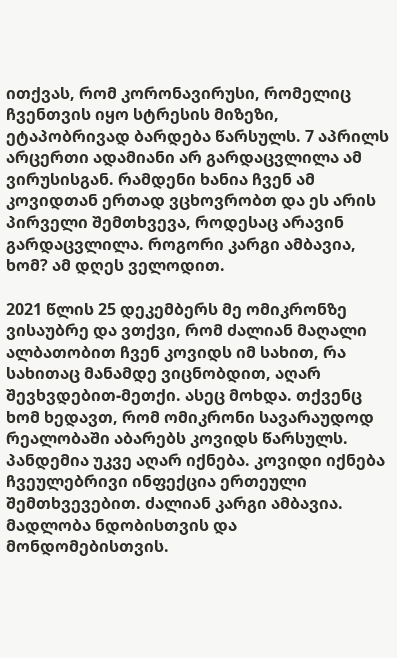ითქვას, რომ კორონავირუსი, რომელიც ჩვენთვის იყო სტრესის მიზეზი, ეტაპობრივად ბარდება წარსულს. 7 აპრილს არცერთი ადამიანი არ გარდაცვლილა ამ ვირუსისგან. რამდენი ხანია ჩვენ ამ კოვიდთან ერთად ვცხოვრობთ და ეს არის პირველი შემთხვევა, როდესაც არავინ გარდაცვლილა. როგორი კარგი ამბავია, ხომ? ამ დღეს ველოდით.

2021 წლის 25 დეკემბერს მე ომიკრონზე ვისაუბრე და ვთქვი, რომ ძალიან მაღალი ალბათობით ჩვენ კოვიდს იმ სახით, რა სახითაც მანამდე ვიცნობდით, აღარ შევხვდებით-მეთქი. ასეც მოხდა. თქვენც ხომ ხედავთ, რომ ომიკრონი სავარაუდოდ რეალობაში აბარებს კოვიდს წარსულს. პანდემია უკვე აღარ იქნება. კოვიდი იქნება ჩვეულებრივი ინფექცია ერთეული შემთხვევებით. ძალიან კარგი ამბავია. მადლობა ნდობისთვის და მონდომებისთვის.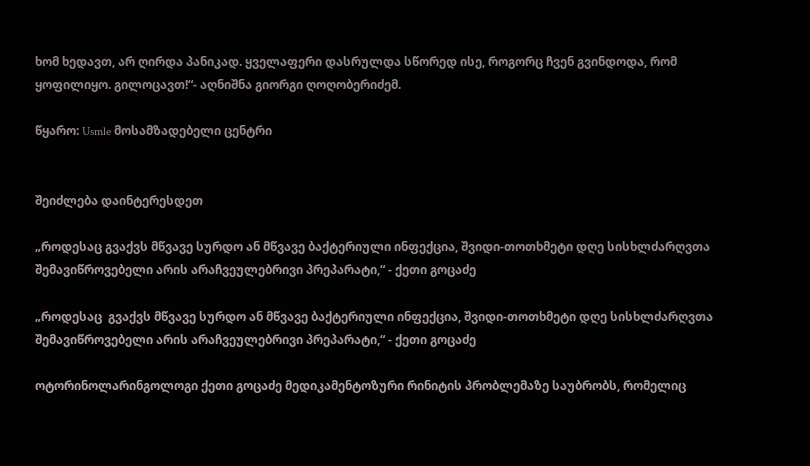ხომ ხედავთ, არ ღირდა პანიკად. ყველაფერი დასრულდა სწორედ ისე, როგორც ჩვენ გვინდოდა, რომ ყოფილიყო. გილოცავთ!“- აღნიშნა გიორგი ღოღობერიძემ.

წყარო: Usmle მოსამზადებელი ცენტრი


შეიძლება დაინტერესდეთ

„როდესაც გვაქვს მწვავე სურდო ან მწვავე ბაქტერიული ინფექცია, შვიდი-თოთხმეტი დღე სისხლძარღვთა შემავიწროვებელი არის არაჩვეულებრივი პრეპარატი,“ - ქეთი გოცაძე

„როდესაც  გვაქვს მწვავე სურდო ან მწვავე ბაქტერიული ინფექცია, შვიდი-თოთხმეტი დღე სისხლძარღვთა შემავიწროვებელი არის არაჩვეულებრივი პრეპარატი,“ - ქეთი გოცაძე

ოტორინოლარინგოლოგი ქეთი გოცაძე მედიკამენტოზური რინიტის პრობლემაზე საუბრობს, რომელიც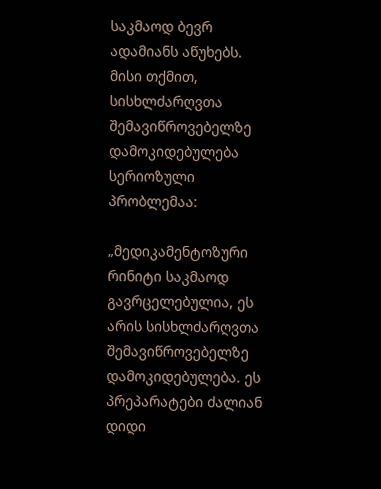საკმაოდ ბევრ ადამიანს აწუხებს. მისი თქმით, სისხლძარღვთა შემავიწროვებელზე დამოკიდებულება სერიოზული პრობლემაა:

„მედიკამენტოზური რინიტი საკმაოდ გავრცელებულია, ეს არის სისხლძარღვთა შემავიწროვებელზე დამოკიდებულება. ეს პრეპარატები ძალიან დიდი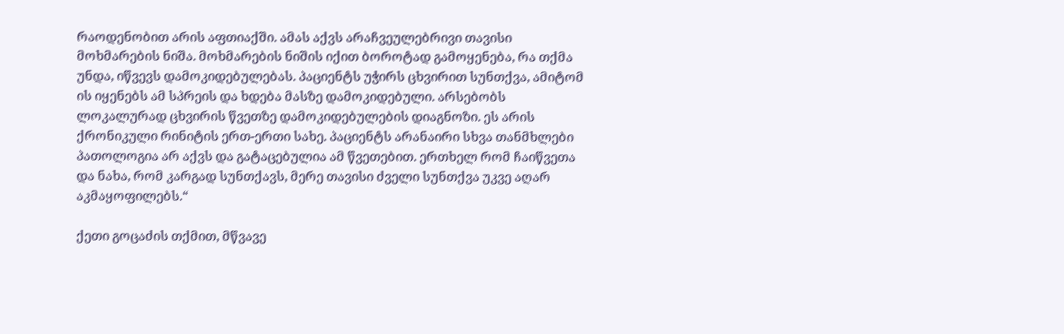რაოდენობით არის აფთიაქში. ამას აქვს არაჩვეულებრივი თავისი მოხმარების ნიშა. მოხმარების ნიშის იქით ბოროტად გამოყენება, რა თქმა უნდა, იწვევს დამოკიდებულებას. პაციენტს უჭირს ცხვირით სუნთქვა, ამიტომ ის იყენებს ამ სპრეის და ხდება მასზე დამოკიდებული. არსებობს ლოკალურად ცხვირის წვეთზე დამოკიდებულების დიაგნოზი. ეს არის ქრონიკული რინიტის ერთ-ერთი სახე. პაციენტს არანაირი სხვა თანმხლები პათოლოგია არ აქვს და გატაცებულია ამ წვეთებით. ერთხელ რომ ჩაიწვეთა და ნახა, რომ კარგად სუნთქავს, მერე თავისი ძველი სუნთქვა უკვე აღარ აკმაყოფილებს.“

ქეთი გოცაძის თქმით, მწვავე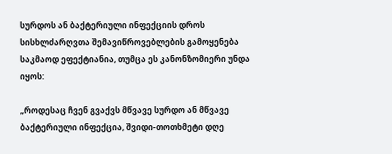სურდოს ან ბაქტერიული ინფექციის დროს სისხლძარღვთა შემავიწროვებლების გამოყენება საკმაოდ ეფექტიანია, თუმცა ეს კანონზომიერი უნდა იყოს:

„როდესაც ჩვენ გვაქვს მწვავე სურდო ან მწვავე ბაქტერიული ინფექცია, შვიდი-თოთხმეტი დღე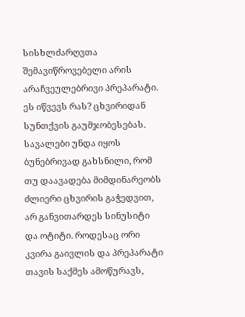სისხლძარღვთა შემავიწროვებელი არის არაჩვეულებრივი პრეპარატი. ეს იწვევს რას? ცხვირიდან სუნთქვის გაუმჯობესებას. სავალები უნდა იყოს ბუნებრივად გახსნილი, რომ თუ დაავადება მიმდინარეობს ძლიერი ცხვირის გაჭედვით, არ განვითარდეს სინუსიტი და ოტიტი. როდესაც ორი კვირა გაივლის და პრეპარატი თავის საქმეს ამოწურავს,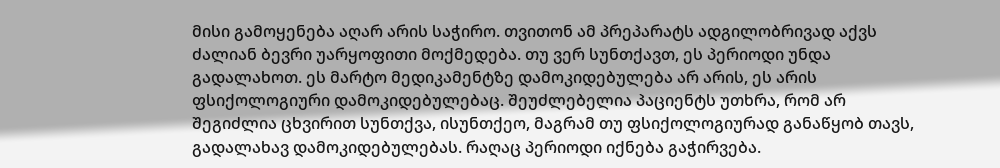მისი გამოყენება აღარ არის საჭირო. თვითონ ამ პრეპარატს ადგილობრივად აქვს ძალიან ბევრი უარყოფითი მოქმედება. თუ ვერ სუნთქავთ, ეს პერიოდი უნდა გადალახოთ. ეს მარტო მედიკამენტზე დამოკიდებულება არ არის, ეს არის ფსიქოლოგიური დამოკიდებულებაც. შეუძლებელია პაციენტს უთხრა, რომ არ შეგიძლია ცხვირით სუნთქვა, ისუნთქეო, მაგრამ თუ ფსიქოლოგიურად განაწყობ თავს, გადალახავ დამოკიდებულებას. რაღაც პერიოდი იქნება გაჭირვება.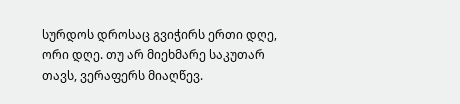სურდოს დროსაც გვიჭირს ერთი დღე, ორი დღე. თუ არ მიეხმარე საკუთარ თავს, ვერაფერს მიაღწევ.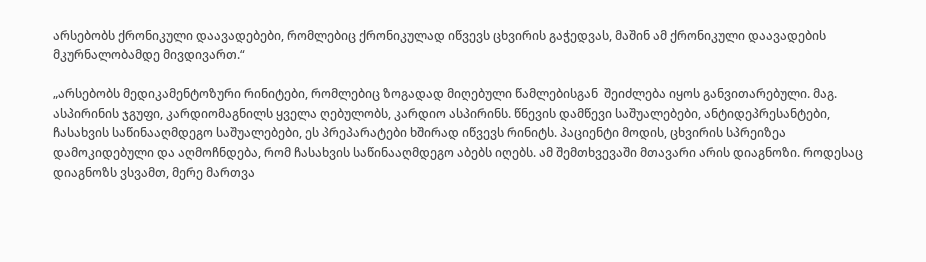არსებობს ქრონიკული დაავადებები, რომლებიც ქრონიკულად იწვევს ცხვირის გაჭედვას, მაშინ ამ ქრონიკული დაავადების მკურნალობამდე მივდივართ.“

„არსებობს მედიკამენტოზური რინიტები, რომლებიც ზოგადად მიღებული წამლებისგან  შეიძლება იყოს განვითარებული. მაგ. ასპირინის ჯგუფი, კარდიომაგნილს ყველა ღებულობს, კარდიო ასპირინს. წნევის დამწევი საშუალებები, ანტიდეპრესანტები, ჩასახვის საწინააღმდეგო საშუალებები, ეს პრეპარატები ხშირად იწვევს რინიტს. პაციენტი მოდის, ცხვირის სპრეიზეა დამოკიდებული და აღმოჩნდება, რომ ჩასახვის საწინააღმდეგო აბებს იღებს. ამ შემთხვევაში მთავარი არის დიაგნოზი. როდესაც დიაგნოზს ვსვამთ, მერე მართვა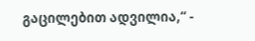გაცილებით ადვილია,“ -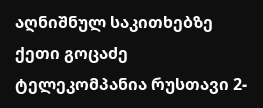აღნიშნულ საკითხებზე ქეთი გოცაძე ტელეკომპანია რუსთავი 2-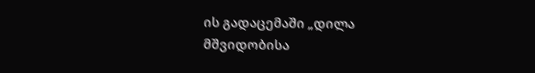ის გადაცემაში „დილა მშვიდობისა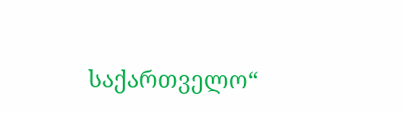საქართველო“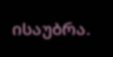ისაუბრა.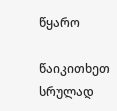წყარო

წაიკითხეთ სრულად